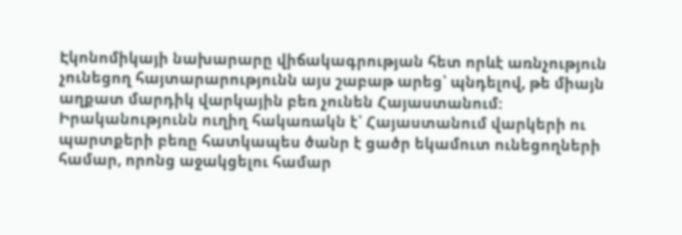Էկոնոմիկայի նախարարը վիճակագրության հետ որևէ առնչություն չունեցող հայտարարությունն այս շաբաթ արեց՝ պնդելով, թե միայն աղքատ մարդիկ վարկային բեռ չունեն Հայաստանում:
Իրականությունն ուղիղ հակառակն է՝ Հայաստանում վարկերի ու պարտքերի բեռը հատկապես ծանր է ցածր եկամուտ ունեցողների համար, որոնց աջակցելու համար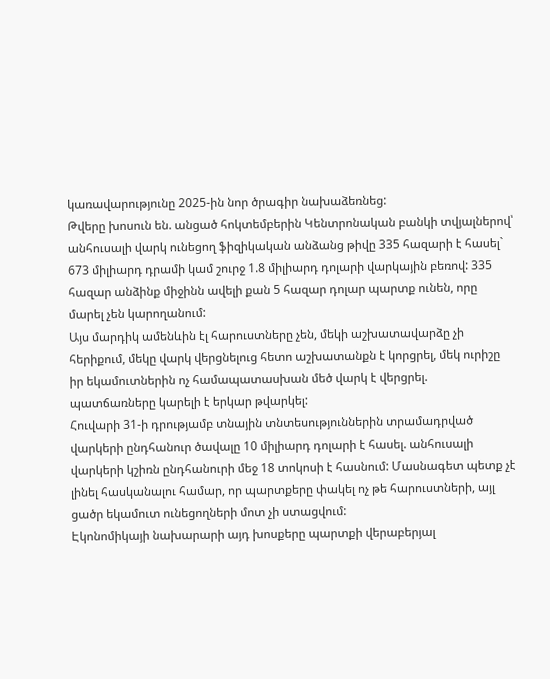կառավարությունը 2025-ին նոր ծրագիր նախաձեռնեց:
Թվերը խոսուն են. անցած հոկտեմբերին Կենտրոնական բանկի տվյալներով՝ անհուսալի վարկ ունեցող ֆիզիկական անձանց թիվը 335 հազարի է հասել` 673 միլիարդ դրամի կամ շուրջ 1.8 միլիարդ դոլարի վարկային բեռով: 335 հազար անձինք միջինն ավելի քան 5 հազար դոլար պարտք ունեն, որը մարել չեն կարողանում:
Այս մարդիկ ամենևին էլ հարուստները չեն, մեկի աշխատավարձը չի հերիքում, մեկը վարկ վերցնելուց հետո աշխատանքն է կորցրել, մեկ ուրիշը իր եկամուտներին ոչ համապատասխան մեծ վարկ է վերցրել. պատճառները կարելի է երկար թվարկել:
Հուվարի 31-ի դրությամբ տնային տնտեսություններին տրամադրված վարկերի ընդհանուր ծավալը 10 միլիարդ դոլարի է հասել. անհուսալի վարկերի կշիռն ընդհանուրի մեջ 18 տոկոսի է հասնում: Մասնագետ պետք չէ լինել հասկանալու համար, որ պարտքերը փակել ոչ թե հարուստների, այլ ցածր եկամուտ ունեցողների մոտ չի ստացվում:
Էկոնոմիկայի նախարարի այդ խոսքերը պարտքի վերաբերյալ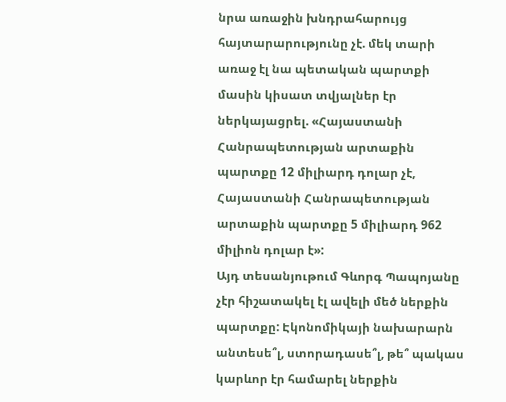նրա առաջին խնդրահարույց հայտարարությունը չէ. մեկ տարի առաջ էլ նա պետական պարտքի մասին կիսատ տվյալներ էր ներկայացրել. «Հայաստանի Հանրապետության արտաքին պարտքը 12 միլիարդ դոլար չէ, Հայաստանի Հանրապետության արտաքին պարտքը 5 միլիարդ 962 միլիոն դոլար է»:
Այդ տեսանյութում Գևորգ Պապոյանը չէր հիշատակել էլ ավելի մեծ ներքին պարտքը: Էկոնոմիկայի նախարարն անտեսե՞լ, ստորադասե՞լ, թե՞ պակաս կարևոր էր համարել ներքին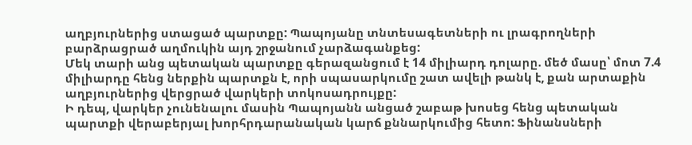աղբյուրներից ստացած պարտքը: Պապոյանը տնտեսագետների ու լրագրողների բարձրացրած աղմուկին այդ շրջանում չարձագանքեց:
Մեկ տարի անց պետական պարտքը գերազանցում է 14 միլիարդ դոլարը. մեծ մասը՝ մոտ 7.4 միլիարդը հենց ներքին պարտքն է, որի սպասարկումը շատ ավելի թանկ է, քան արտաքին աղբյուրներից վերցրած վարկերի տոկոսադրույքը:
Ի դեպ, վարկեր չունենալու մասին Պապոյանն անցած շաբաթ խոսեց հենց պետական պարտքի վերաբերյալ խորհրդարանական կարճ քննարկումից հետո: Ֆինանսների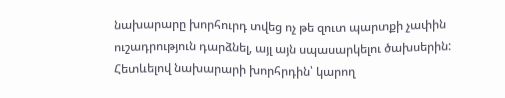նախարարը խորհուրդ տվեց ոչ թե զուտ պարտքի չափին ուշադրություն դարձնել, այլ այն սպասարկելու ծախսերին:
Հետևելով նախարարի խորհրդին՝ կարող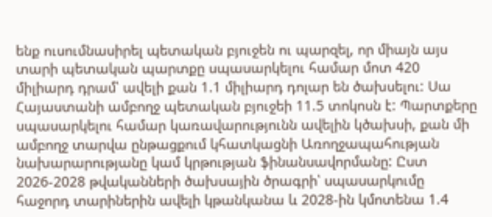ենք ուսումնասիրել պետական բյուջեն ու պարզել, որ միայն այս տարի պետական պարտքը սպասարկելու համար մոտ 420 միլիարդ դրամ՝ ավելի քան 1.1 միլիարդ դոլար են ծախսելու: Սա Հայաստանի ամբողջ պետական բյուջեի 11.5 տոկոսն է: Պարտքերը սպասարկելու համար կառավարությունն ավելին կծախսի, քան մի ամբողջ տարվա ընթացքում կհատկացնի Առողջապահության նախարարությանը կամ կրթության ֆինանսավորմանը: Ըստ 2026-2028 թվականների ծախսային ծրագրի՝ սպասարկումը հաջորդ տարիներին ավելի կթանկանա և 2028-ին կմոտենա 1.4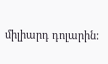միլիարդ դոլարին: